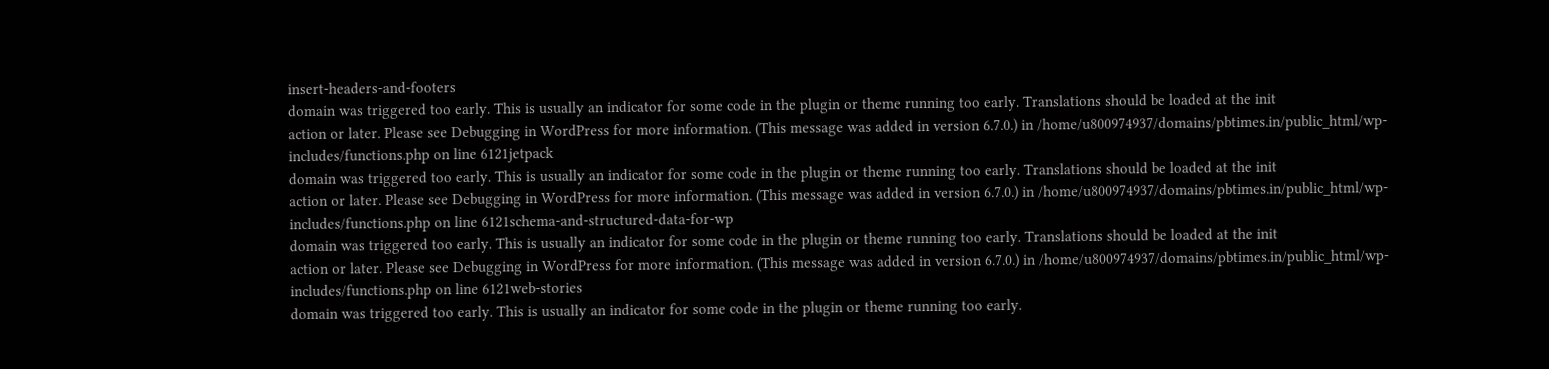insert-headers-and-footers
domain was triggered too early. This is usually an indicator for some code in the plugin or theme running too early. Translations should be loaded at the init
action or later. Please see Debugging in WordPress for more information. (This message was added in version 6.7.0.) in /home/u800974937/domains/pbtimes.in/public_html/wp-includes/functions.php on line 6121jetpack
domain was triggered too early. This is usually an indicator for some code in the plugin or theme running too early. Translations should be loaded at the init
action or later. Please see Debugging in WordPress for more information. (This message was added in version 6.7.0.) in /home/u800974937/domains/pbtimes.in/public_html/wp-includes/functions.php on line 6121schema-and-structured-data-for-wp
domain was triggered too early. This is usually an indicator for some code in the plugin or theme running too early. Translations should be loaded at the init
action or later. Please see Debugging in WordPress for more information. (This message was added in version 6.7.0.) in /home/u800974937/domains/pbtimes.in/public_html/wp-includes/functions.php on line 6121web-stories
domain was triggered too early. This is usually an indicator for some code in the plugin or theme running too early.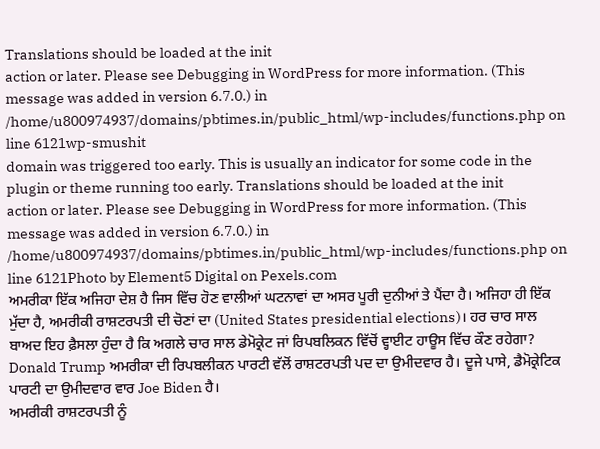Translations should be loaded at the init
action or later. Please see Debugging in WordPress for more information. (This message was added in version 6.7.0.) in /home/u800974937/domains/pbtimes.in/public_html/wp-includes/functions.php on line 6121wp-smushit
domain was triggered too early. This is usually an indicator for some code in the plugin or theme running too early. Translations should be loaded at the init
action or later. Please see Debugging in WordPress for more information. (This message was added in version 6.7.0.) in /home/u800974937/domains/pbtimes.in/public_html/wp-includes/functions.php on line 6121Photo by Element5 Digital on Pexels.com
ਅਮਰੀਕਾ ਇੱਕ ਅਜਿਹਾ ਦੇਸ਼ ਹੈ ਜਿਸ ਵਿੱਚ ਹੋਣ ਵਾਲੀਆਂ ਘਟਨਾਵਾਂ ਦਾ ਅਸਰ ਪੂਰੀ ਦੁਨੀਆਂ ਤੇ ਪੈਂਦਾ ਹੈ। ਅਜਿਹਾ ਹੀ ਇੱਕ ਮੁੱਦਾ ਹੈ, ਅਮਰੀਕੀ ਰਾਸ਼ਟਰਪਤੀ ਦੀ ਚੋਣਾਂ ਦਾ (United States presidential elections)। ਹਰ ਚਾਰ ਸਾਲ ਬਾਅਦ ਇਹ ਫ਼ੈਸਲਾ ਹੁੰਦਾ ਹੈ ਕਿ ਅਗਲੇ ਚਾਰ ਸਾਲ ਡੇਮੋਕ੍ਰੇਟ ਜਾਂ ਰਿਪਬਲਿਕਨ ਵਿੱਚੋਂ ਵ੍ਹਾਈਟ ਹਾਊਸ ਵਿੱਚ ਕੌਣ ਰਹੇਗਾ?
Donald Trump ਅਮਰੀਕਾ ਦੀ ਰਿਪਬਲੀਕਨ ਪਾਰਟੀ ਵੱਲੋਂ ਰਾਸ਼ਟਰਪਤੀ ਪਦ ਦਾ ਉਮੀਦਵਾਰ ਹੈ। ਦੂਜੇ ਪਾਸੇ, ਡੈਮੋਕ੍ਰੇਟਿਕ ਪਾਰਟੀ ਦਾ ਉਮੀਦਵਾਰ ਵਾਰ Joe Biden ਹੈ।
ਅਮਰੀਕੀ ਰਾਸ਼ਟਰਪਤੀ ਨੂੰ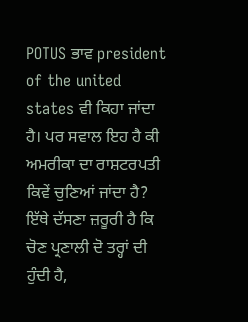POTUS ਭਾਵ president of the united states ਵੀ ਕਿਹਾ ਜਾਂਦਾ ਹੈ। ਪਰ ਸਵਾਲ ਇਹ ਹੈ ਕੀ ਅਮਰੀਕਾ ਦਾ ਰਾਸ਼ਟਰਪਤੀ ਕਿਵੇਂ ਚੁਣਿਆਂ ਜਾਂਦਾ ਹੈ?
ਇੱਥੇ ਦੱਸਣਾ ਜ਼ਰੂਰੀ ਹੈ ਕਿ ਚੋਣ ਪ੍ਰਣਾਲੀ ਦੋ ਤਰ੍ਹਾਂ ਦੀ ਹੁੰਦੀ ਹੈ,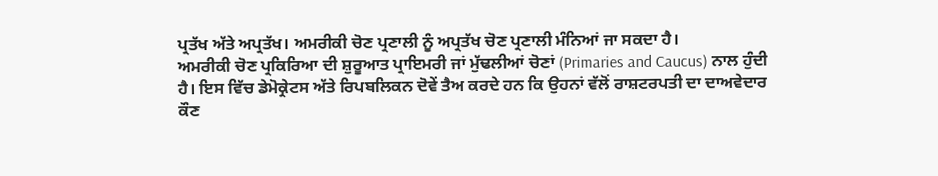ਪ੍ਰਤੱਖ ਅੱਤੇ ਅਪ੍ਰਤੱਖ। ਅਮਰੀਕੀ ਚੋਣ ਪ੍ਰਣਾਲੀ ਨੂੰ ਅਪ੍ਰਤੱਖ ਚੋਣ ਪ੍ਰਣਾਲੀ ਮੰਨਿਆਂ ਜਾ ਸਕਦਾ ਹੈ।
ਅਮਰੀਕੀ ਚੋਣ ਪ੍ਰਕਿਰਿਆ ਦੀ ਸ਼ੁਰੂਆਤ ਪ੍ਰਾਇਮਰੀ ਜਾਂ ਮੁੱਢਲੀਆਂ ਚੋਣਾਂ (Primaries and Caucus) ਨਾਲ ਹੁੰਦੀ ਹੈ। ਇਸ ਵਿੱਚ ਡੇਮੋਕ੍ਰੇਟਸ ਅੱਤੇ ਰਿਪਬਲਿਕਨ ਦੋਵੇਂ ਤੈਅ ਕਰਦੇ ਹਨ ਕਿ ਉਹਨਾਂ ਵੱਲੋਂ ਰਾਸ਼ਟਰਪਤੀ ਦਾ ਦਾਅਵੇਦਾਰ ਕੌਣ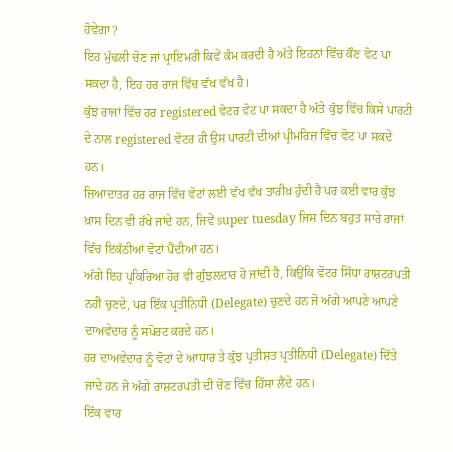ਹੋਵੇਗਾ?
ਇਹ ਮੁੱਢਲੀ ਚੋਣ ਜਾਂ ਪ੍ਰਾਇਮਰੀ ਕਿਵੇਂ ਕੰਮ ਕਰਦੀ ਹੈ ਅੱਤੇ ਇਹਨਾਂ ਵਿੱਚ ਕੌਣ ਵੋਟ ਪਾ ਸਕਦਾ ਹੈ, ਇਹ ਹਰ ਰਾਜ ਵਿੱਚ ਵੱਖ ਵੱਖ ਹੈ।
ਕੁੱਝ ਰਾਜਾਂ ਵਿੱਚ ਹਰ registered ਵੋਟਰ ਵੋਟ ਪਾ ਸਕਦਾ ਹੈ ਅੱਤੇ ਕੁੱਝ ਵਿੱਚ ਕਿਸੇ ਪਾਰਟੀ ਦੇ ਨਾਲ registered ਵੋਟਰ ਹੀ ਉਸ ਪਾਰਟੀ ਦੀਆਂ ਪ੍ਰੀਮਰਿਜ਼ ਵਿੱਚ ਵੋਟ ਪਾ ਸਕਦੇ ਹਨ।
ਜ਼ਿਆਦਾਤਰ ਹਰ ਰਾਜ ਵਿੱਚ ਵੋਟਾਂ ਲਈ ਵੱਖ ਵੱਖ ਤਾਰੀਖ਼ ਹੁੰਦੀ ਹੈ ਪਰ ਕਈ ਵਾਰ ਕੁੱਝ ਖ਼ਾਸ ਦਿਨ ਵੀ ਰੱਖੇ ਜਾਂਦੇ ਹਨ, ਜਿਵੇਂ super tuesday ਜਿਸ ਦਿਨ ਬਹੁਤ ਸਾਰੇ ਰਾਜਾਂ ਵਿੱਚ ਇਕੱਠੀਆਂ ਵੋਟਾਂ ਪੈਂਦੀਆਂ ਹਨ।
ਅੱਗੇ ਇਹ ਪ੍ਰਕਿਰਿਆ ਹੋਰ ਵੀ ਗੁੰਝਲਦਾਰ ਹੋ ਜਾਂਦੀ ਹੈ, ਕਿਉਂਕਿ ਵੋਟਰ ਸਿੱਧਾ ਰਾਸ਼ਟਰਪਤੀ ਨਹੀਂ ਚੁਣਦੇ, ਪਰ ਇੱਕ ਪ੍ਰਤੀਨਿਧੀ (Delegate) ਚੁਣਦੇ ਹਨ ਜੋ ਅੱਗੇ ਆਪਣੇ ਆਪਣੇ ਦਾਅਵੇਦਾਰ ਨੂੰ ਸਪੋਰਟ ਕਰਦੇ ਹਨ।
ਹਰ ਦਾਅਵੇਦਾਰ ਨੂੰ ਵੋਟਾਂ ਦੇ ਆਧਾਰ ਤੇ ਕੁੱਝ ਪ੍ਰਤੀਸ਼ਤ ਪ੍ਰਤੀਨਿਧੀ (Delegate) ਦਿੱਤੇ ਜਾਂਦੇ ਹਨ ਜੋ ਅੱਗੇ ਰਾਸ਼ਟਰਪਤੀ ਦੀ ਚੋਣ ਵਿੱਚ ਹਿੱਸਾ ਲੈਂਦੇ ਹਨ।
ਇੱਕ ਵਾਰ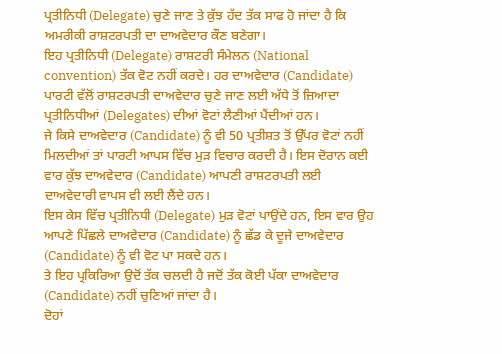ਪ੍ਰਤੀਨਿਧੀ (Delegate) ਚੁਣੇ ਜਾਣ ਤੇ ਕੁੱਝ ਹੱਦ ਤੱਕ ਸਾਫ ਹੋ ਜਾਂਦਾ ਹੈ ਕਿ ਅਮਰੀਕੀ ਰਾਸ਼ਟਰਪਤੀ ਦਾ ਦਾਅਵੇਦਾਰ ਕੌਣ ਬਣੇਗਾ।
ਇਹ ਪ੍ਰਤੀਨਿਧੀ (Delegate) ਰਾਸ਼ਟਰੀ ਸੰਮੇਲਨ (National convention) ਤੱਕ ਵੋਟ ਨਹੀਂ ਕਰਦੇ। ਹਰ ਦਾਅਵੇਦਾਰ (Candidate) ਪਾਰਟੀ ਵੱਲੋਂ ਰਾਸ਼ਟਰਪਤੀ ਦਾਅਵੇਦਾਰ ਚੁਣੇ ਜਾਣ ਲਈ ਅੱਧੇ ਤੋਂ ਜ਼ਿਆਦਾ ਪ੍ਰਤੀਨਿਧੀਆਂ (Delegates) ਦੀਆਂ ਵੋਟਾਂ ਲੈਣੀਆਂ ਪੈਂਦੀਆਂ ਹਨ।
ਜੇ ਕਿਸੇ ਦਾਅਵੇਦਾਰ (Candidate) ਨੂੰ ਵੀ 50 ਪ੍ਰਤੀਸ਼ਤ ਤੋਂ ਉੱਪਰ ਵੋਟਾਂ ਨਹੀਂ ਮਿਲਦੀਆਂ ਤਾਂ ਪਾਰਟੀ ਆਪਸ ਵਿੱਚ ਮੁੜ ਵਿਚਾਰ ਕਰਦੀ ਹੈ। ਇਸ ਦੋਰਾਨ ਕਈ ਵਾਰ ਕੁੱਝ ਦਾਅਵੇਦਾਰ (Candidate) ਆਪਣੀ ਰਾਸ਼ਟਰਪਤੀ ਲਈ ਦਾਅਵੇਦਾਰੀ ਵਾਪਸ ਵੀ ਲਈ ਲੈਂਦੇ ਹਨ।
ਇਸ ਕੇਸ ਵਿੱਚ ਪ੍ਰਤੀਨਿਧੀ (Delegate) ਮੁੜ ਵੋਟਾਂ ਪਾਉਂਦੇ ਹਨ, ਇਸ ਵਾਰ ਉਹ ਆਪਣੇ ਪਿੱਛਲੇ ਦਾਅਵੇਦਾਰ (Candidate) ਨੂੰ ਛੱਡ ਕੇ ਦੂਜੇ ਦਾਅਵੇਦਾਰ (Candidate) ਨੂੰ ਵੀ ਵੋਟ ਪਾ ਸਕਦੇ ਹਨ।
ਤੇ ਇਹ ਪ੍ਰਕਿਰਿਆ ਉਦੋਂ ਤੱਕ ਚਲਦੀ ਹੈ ਜਦੋਂ ਤੱਕ ਕੋਈ ਪੱਕਾ ਦਾਅਵੇਦਾਰ (Candidate) ਨਹੀਂ ਚੁਣਿਆਂ ਜਾਂਦਾ ਹੈ।
ਦੋਹਾਂ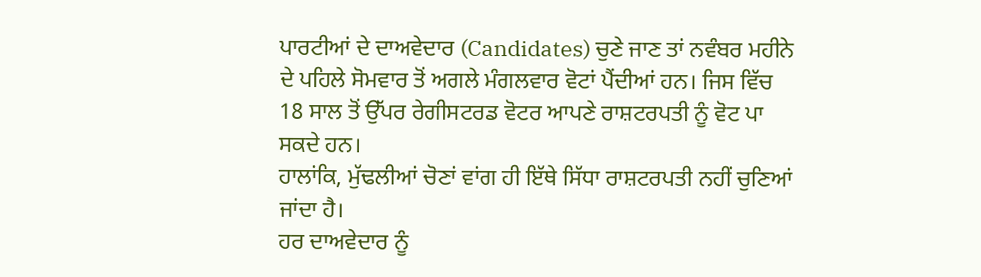ਪਾਰਟੀਆਂ ਦੇ ਦਾਅਵੇਦਾਰ (Candidates) ਚੁਣੇ ਜਾਣ ਤਾਂ ਨਵੰਬਰ ਮਹੀਨੇ ਦੇ ਪਹਿਲੇ ਸੋਮਵਾਰ ਤੋਂ ਅਗਲੇ ਮੰਗਲਵਾਰ ਵੋਟਾਂ ਪੈਂਦੀਆਂ ਹਨ। ਜਿਸ ਵਿੱਚ 18 ਸਾਲ ਤੋਂ ਉੱਪਰ ਰੇਗੀਸਟਰਡ ਵੋਟਰ ਆਪਣੇ ਰਾਸ਼ਟਰਪਤੀ ਨੂੰ ਵੋਟ ਪਾ ਸਕਦੇ ਹਨ।
ਹਾਲਾਂਕਿ, ਮੁੱਢਲੀਆਂ ਚੋਣਾਂ ਵਾਂਗ ਹੀ ਇੱਥੇ ਸਿੱਧਾ ਰਾਸ਼ਟਰਪਤੀ ਨਹੀਂ ਚੁਣਿਆਂ ਜਾਂਦਾ ਹੈ।
ਹਰ ਦਾਅਵੇਦਾਰ ਨੂੰ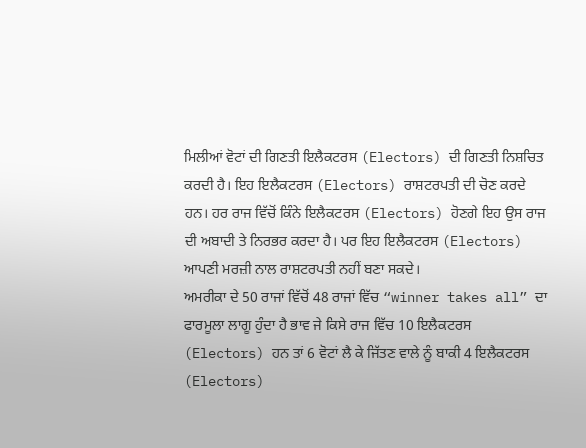ਮਿਲੀਆਂ ਵੋਟਾਂ ਦੀ ਗਿਣਤੀ ਇਲੈਕਟਰਸ (Electors) ਦੀ ਗਿਣਤੀ ਨਿਸ਼ਚਿਤ ਕਰਦੀ ਹੈ। ਇਹ ਇਲੈਕਟਰਸ (Electors) ਰਾਸ਼ਟਰਪਤੀ ਦੀ ਚੋਣ ਕਰਦੇ ਹਨ। ਹਰ ਰਾਜ ਵਿੱਚੋਂ ਕਿੰਨੇ ਇਲੈਕਟਰਸ (Electors) ਹੋਣਗੇ ਇਹ ਉਸ ਰਾਜ ਦੀ ਅਬਾਦੀ ਤੇ ਨਿਰਭਰ ਕਰਦਾ ਹੈ। ਪਰ ਇਹ ਇਲੈਕਟਰਸ (Electors) ਆਪਣੀ ਮਰਜ਼ੀ ਨਾਲ ਰਾਸ਼ਟਰਪਤੀ ਨਹੀਂ ਬਣਾ ਸਕਦੇ।
ਅਮਰੀਕਾ ਦੇ 50 ਰਾਜਾਂ ਵਿੱਚੋਂ 48 ਰਾਜਾਂ ਵਿੱਚ “winner takes all” ਦਾ ਫਾਰਮੂਲਾ ਲਾਗੂ ਹੁੰਦਾ ਹੈ ਭਾਵ ਜੇ ਕਿਸੇ ਰਾਜ ਵਿੱਚ 10 ਇਲੈਕਟਰਸ (Electors) ਹਨ ਤਾਂ 6 ਵੋਟਾਂ ਲੈ ਕੇ ਜਿੱਤਣ ਵਾਲੇ ਨੂੰ ਬਾਕੀ 4 ਇਲੈਕਟਰਸ (Electors)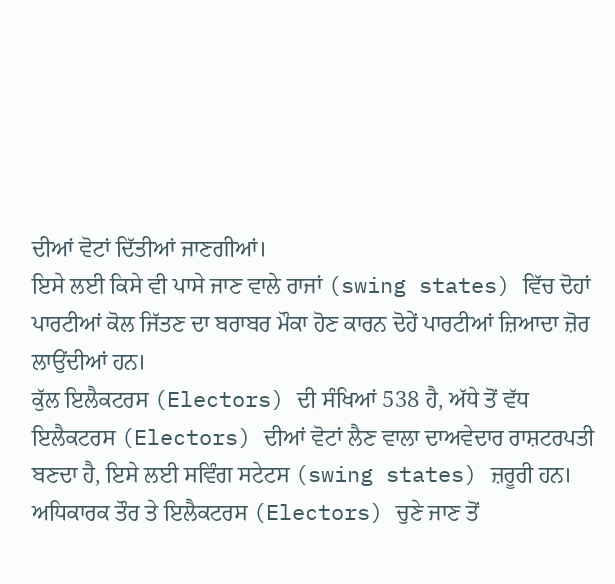ਦੀਆਂ ਵੋਟਾਂ ਦਿੱਤੀਆਂ ਜਾਣਗੀਆਂ।
ਇਸੇ ਲਈ ਕਿਸੇ ਵੀ ਪਾਸੇ ਜਾਣ ਵਾਲੇ ਰਾਜਾਂ (swing states) ਵਿੱਚ ਦੋਹਾਂ ਪਾਰਟੀਆਂ ਕੋਲ ਜਿੱਤਣ ਦਾ ਬਰਾਬਰ ਮੌਕਾ ਹੋਣ ਕਾਰਨ ਦੋਹੇਂ ਪਾਰਟੀਆਂ ਜ਼ਿਆਦਾ ਜ਼ੋਰ ਲਾਉਂਦੀਆਂ ਹਨ।
ਕੁੱਲ ਇਲੈਕਟਰਸ (Electors) ਦੀ ਸੰਖਿਆਂ 538 ਹੈ, ਅੱਧੇ ਤੋਂ ਵੱਧ ਇਲੈਕਟਰਸ (Electors) ਦੀਆਂ ਵੋਟਾਂ ਲੈਣ ਵਾਲਾ ਦਾਅਵੇਦਾਰ ਰਾਸ਼ਟਰਪਤੀ ਬਣਦਾ ਹੈ, ਇਸੇ ਲਈ ਸਵਿੰਗ ਸਟੇਟਸ (swing states) ਜ਼ਰੂਰੀ ਹਨ।
ਅਧਿਕਾਰਕ ਤੌਰ ਤੇ ਇਲੈਕਟਰਸ (Electors) ਚੁਣੇ ਜਾਣ ਤੋਂ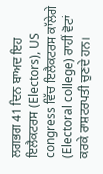ਲਗਭਗ 41 ਦਿਨ ਬਾਅਦ ਇਹ ਇਲੈਕਟਰਸ (Electors), US congress ਵਿੱਚ ਇਲੈਕਟਰਸ ਕਾੱਲੇਗੇ (Electoral college) ਰਾਹੀਂ ਵੋਟਾਂ ਕਰਕੇ ਰਾਸ਼ਟਰਪਤੀ ਚੁਣਦੇ ਹਨ।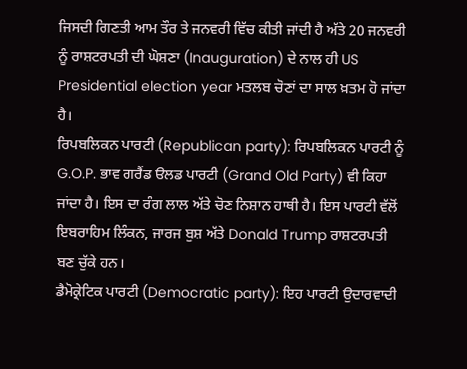ਜਿਸਦੀ ਗਿਣਤੀ ਆਮ ਤੌਰ ਤੇ ਜਨਵਰੀ ਵਿੱਚ ਕੀਤੀ ਜਾਂਦੀ ਹੈ ਅੱਤੇ 20 ਜਨਵਰੀ ਨੂੰ ਰਾਸ਼ਟਰਪਤੀ ਦੀ ਘੋਸ਼ਣਾ (Inauguration) ਦੇ ਨਾਲ ਹੀ US Presidential election year ਮਤਲਬ ਚੋਣਾਂ ਦਾ ਸਾਲ ਖ਼ਤਮ ਹੋ ਜਾਂਦਾ ਹੈ।
ਰਿਪਬਲਿਕਨ ਪਾਰਟੀ (Republican party): ਰਿਪਬਲਿਕਨ ਪਾਰਟੀ ਨੂੰ G.O.P. ਭਾਵ ਗਰੈਂਡ ੳਲਡ ਪਾਰਟੀ (Grand Old Party) ਵੀ ਕਿਹਾ ਜਾਂਦਾ ਹੈ। ਇਸ ਦਾ ਰੰਗ ਲਾਲ ਅੱਤੇ ਚੋਣ ਨਿਸ਼ਾਨ ਹਾਥੀ ਹੈ। ਇਸ ਪਾਰਟੀ ਵੱਲੋਂ ਇਬਰਾਹਿਮ ਲਿੰਕਨ, ਜਾਰਜ ਬੁਸ਼ ਅੱਤੇ Donald Trump ਰਾਸ਼ਟਰਪਤੀ ਬਣ ਚੁੱਕੇ ਹਨ।
ਡੈਮੋਕ੍ਰੇਟਿਕ ਪਾਰਟੀ (Democratic party): ਇਹ ਪਾਰਟੀ ਉਦਾਰਵਾਦੀ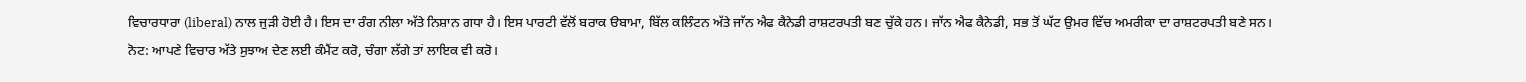ਵਿਚਾਰਧਾਰਾ (liberal) ਨਾਲ ਜੁੜੀ ਹੋਈ ਹੈ। ਇਸ ਦਾ ਰੰਗ ਨੀਲਾ ਅੱਤੇ ਨਿਸ਼ਾਨ ਗਧਾ ਹੈ। ਇਸ ਪਾਰਟੀ ਵੱਲੋਂ ਬਰਾਕ ੳਬਾਮਾ, ਬਿੱਲ ਕਲਿੰਟਨ ਅੱਤੇ ਜਾੱਨ ਐਫ ਕੈਨੇਡੀ ਰਾਸ਼ਟਰਪਤੀ ਬਣ ਚੁੱਕੇ ਹਨ। ਜਾੱਨ ਐਫ ਕੈਨੇਡੀ, ਸਭ ਤੋਂ ਘੱਟ ਉਮਰ ਵਿੱਚ ਅਮਰੀਕਾ ਦਾ ਰਾਸ਼ਟਰਪਤੀ ਬਣੇ ਸਨ।
ਨੋਟ: ਆਪਣੇ ਵਿਚਾਰ ਅੱਤੇ ਸੁਝਾਅ ਦੇਣ ਲਈ ਕੰਮੈਂਟ ਕਰੋ, ਚੰਗਾ ਲੱਗੇ ਤਾਂ ਲਾਇਕ ਵੀ ਕਰੋ।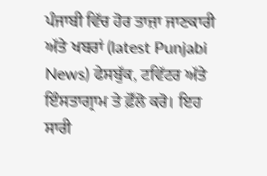ਪੰਜਾਬੀ ਵਿੱਚ ਹੋਰ ਤਾਜ਼ਾ ਜਾਣਕਾਰੀ ਅੱਤੇ ਖਬਰਾਂ (latest Punjabi News) ਫੇਸਬੁੱਕ, ਟਵਿੱਟਰ ਅੱਤੇ ਇੰਸਤਾਗ੍ਰਾਮ ਤੇ ਫ਼ੋੱਲੋ ਕਰੋ। ਇਹ ਸਾਰੀ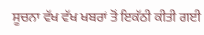ਸੂਚਨਾ ਵੱਖ ਵੱਖ ਖਬਰਾਂ ਤੋਂ ਇਕੱਠੀ ਕੀਤੀ ਗਈ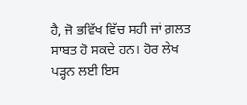ਹੈ, ਜੋ ਭਵਿੱਖ ਵਿੱਚ ਸਹੀ ਜਾਂ ਗ਼ਲਤ ਸਾਬਤ ਹੋ ਸਕਦੇ ਹਨ। ਹੋਰ ਲੇਖ ਪੜ੍ਹਨ ਲਈ ਇਸ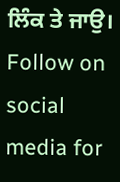ਲਿੰਕ ਤੇ ਜਾਉ। Follow on social media for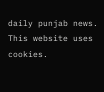daily punjab news.
This website uses cookies.